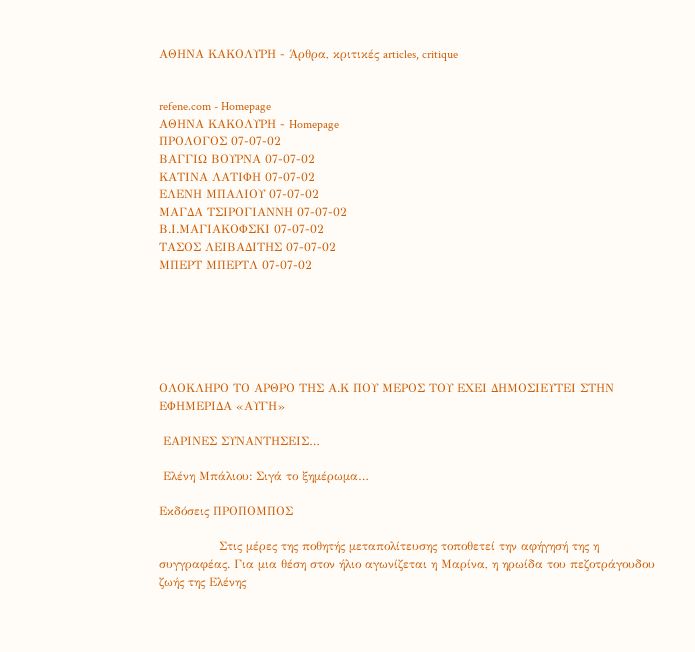ΑΘΗΝΑ ΚΑΚΟΛΥΡΗ - Άρθρα, κριτικές articles, critique


refene.com - Homepage
ΑΘΗΝΑ ΚΑΚΟΛΥΡΗ - Homepage
ΠΡΟΛΟΓΟΣ 07-07-02
ΒΑΓΓΙΩ ΒΟΥΡΝΑ 07-07-02
ΚΑΤΙΝΑ ΛΑΤΙΦΗ 07-07-02
ΕΛΕΝΗ ΜΠΑΛΙΟΥ 07-07-02
ΜΑΓΔΑ ΤΣΙΡΟΓΙΑΝΝΗ 07-07-02
Β.Ι.ΜΑΓΙΑΚΟΦΣΚΙ 07-07-02
ΤΑΣΟΣ ΛΕΙΒΑΔΙΤΗΣ 07-07-02
ΜΠΕΡΤ ΜΠΕΡΤΛ 07-07-02






ΟΛΟΚΛΗΡΟ ΤΟ ΑΡΘΡΟ ΤΗΣ Α.Κ ΠΟΥ ΜΕΡΟΣ ΤΟΥ ΕΧΕΙ ΔΗΜΟΣΙΕΥΤΕΙ ΣΤΗΝ ΕΦΗΜΕΡΙΔΑ «ΑΥΓΗ»

 ΕΑΡΙΝΕΣ ΣΥΝΑΝΤΗΣΕΙΣ…

 Ελένη Μπάλιου: Σιγά το ξημέρωμα…

Εκδόσεις ΠΡΟΠΟΜΠΟΣ

               Στις μέρες της ποθητής μεταπολίτευσης τοποθετεί την αφήγησή της η συγγραφέας. Για μια θέση στον ήλιο αγωνίζεται η Μαρίνα, η ηρωίδα του πεζοτράγουδου ζωής της Ελένης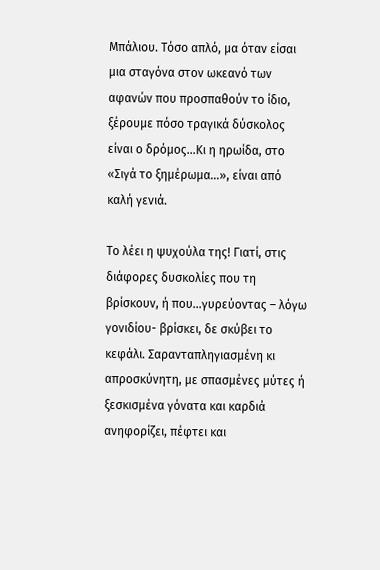Μπάλιου. Τόσο απλό, μα όταν είσαι μια σταγόνα στον ωκεανό των αφανών που προσπαθούν το ίδιο, ξέρουμε πόσο τραγικά δύσκολος είναι ο δρόμος…Κι η ηρωίδα, στο «Σιγά το ξημέρωμα…», είναι από καλή γενιά.

Το λέει η ψυχούλα της! Γιατί, στις διάφορες δυσκολίες που τη βρίσκουν, ή που…γυρεύοντας – λόγω γονιδίου- βρίσκει, δε σκύβει το κεφάλι. Σαρανταπληγιασμένη κι απροσκύνητη, με σπασμένες μύτες ή ξεσκισμένα γόνατα και καρδιά ανηφορίζει, πέφτει και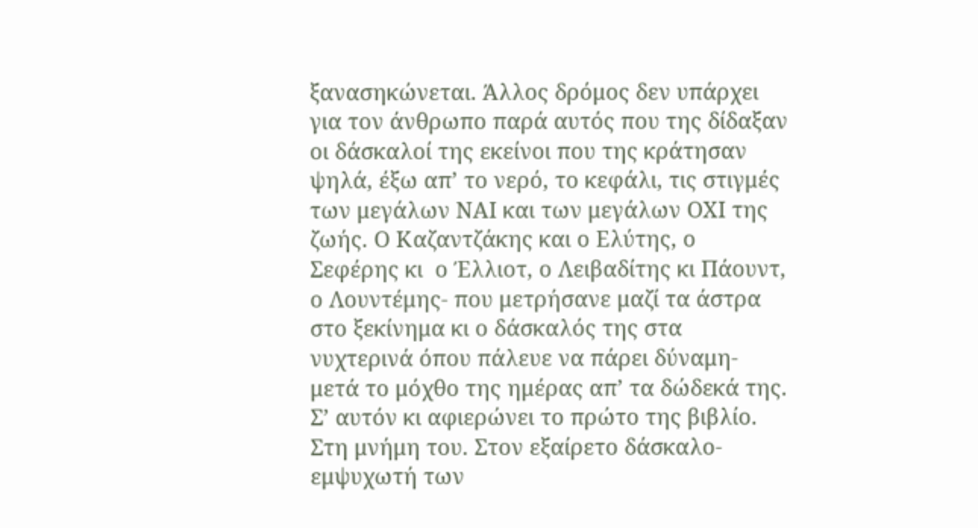ξανασηκώνεται. Άλλος δρόμος δεν υπάρχει για τον άνθρωπο παρά αυτός που της δίδαξαν οι δάσκαλοί της εκείνοι που της κράτησαν ψηλά, έξω απ’ το νερό, το κεφάλι, τις στιγμές των μεγάλων ΝΑΙ και των μεγάλων ΟΧΙ της ζωής. Ο Καζαντζάκης και ο Ελύτης, ο Σεφέρης κι  ο Έλλιοτ, ο Λειβαδίτης κι Πάουντ, ο Λουντέμης- που μετρήσανε μαζί τα άστρα στο ξεκίνημα κι ο δάσκαλός της στα νυχτερινά όπου πάλευε να πάρει δύναμη- μετά το μόχθο της ημέρας απ’ τα δώδεκά της. Σ’ αυτόν κι αφιερώνει το πρώτο της βιβλίο. Στη μνήμη του. Στον εξαίρετο δάσκαλο- εμψυχωτή των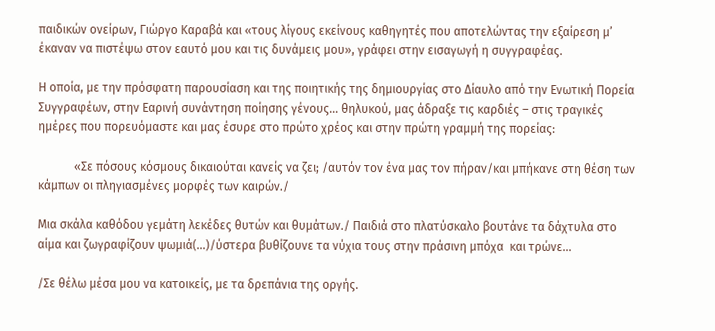παιδικών ονείρων, Γιώργο Καραβά και «τους λίγους εκείνους καθηγητές που αποτελώντας την εξαίρεση μ’ έκαναν να πιστέψω στον εαυτό μου και τις δυνάμεις μου», γράφει στην εισαγωγή η συγγραφέας.

Η οποία, με την πρόσφατη παρουσίαση και της ποιητικής της δημιουργίας στο Δίαυλο από την Ενωτική Πορεία Συγγραφέων, στην Εαρινή συνάντηση ποίησης γένους… θηλυκού, μας άδραξε τις καρδιές – στις τραγικές ημέρες που πορευόμαστε και μας έσυρε στο πρώτο χρέος και στην πρώτη γραμμή της πορείας:

            «Σε πόσους κόσμους δικαιούται κανείς να ζει; /αυτόν τον ένα μας τον πήραν/και μπήκανε στη θέση των κάμπων οι πληγιασμένες μορφές των καιρών./

Μια σκάλα καθόδου γεμάτη λεκέδες θυτών και θυμάτων./ Παιδιά στο πλατύσκαλο βουτάνε τα δάχτυλα στο αίμα και ζωγραφίζουν ψωμιά(…)/ύστερα βυθίζουνε τα νύχια τους στην πράσινη μπόχα  και τρώνε…

/Σε θέλω μέσα μου να κατοικείς, με τα δρεπάνια της οργής.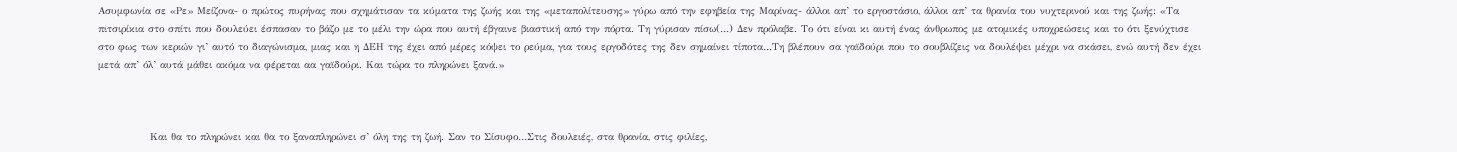Ασυμφωνία σε «Ρε» Μείζονα- ο πρώτος πυρήνας που σχημάτισαν τα κύματα της ζωής και της «μεταπολίτευσης» γύρω από την εφηβεία της Μαρίνας- άλλοι απ’ το εργοστάσιο, άλλοι απ’ τα θρανία του νυχτερινού και της ζωής: «Τα πιτσιρίκια στο σπίτι που δουλεύει έσπασαν το βάζο με το μέλι την ώρα που αυτή έβγαινε βιαστική από την πόρτα. Τη γύρισαν πίσω(…) Δεν πρόλαβε. Το ότι είναι κι αυτή ένας άνθρωπος με ατομικές υποχρεώσεις και το ότι ξενύχτισε στο φως των κεριών γι’ αυτό το διαγώνισμα, μιας και η ΔΕΗ της έχει από μέρες κόψει το ρεύμα, για τους εργοδότες της δεν σημαίνει τίποτα…Τη βλέπουν σα γαϊδούρι που το σουβλίζεις να δουλέψει μέχρι να σκάσει, ενώ αυτή δεν έχει μετά απ’ όλ’ αυτά μάθει ακόμα να φέρεται αα γαϊδούρι. Και τώρα το πληρώνει ξανά.»



             Και θα το πληρώνει και θα το ξαναπληρώνει σ’ όλη της τη ζωή. Σαν το Σίσυφο…Στις δουλειές, στα θρανία, στις φιλίες,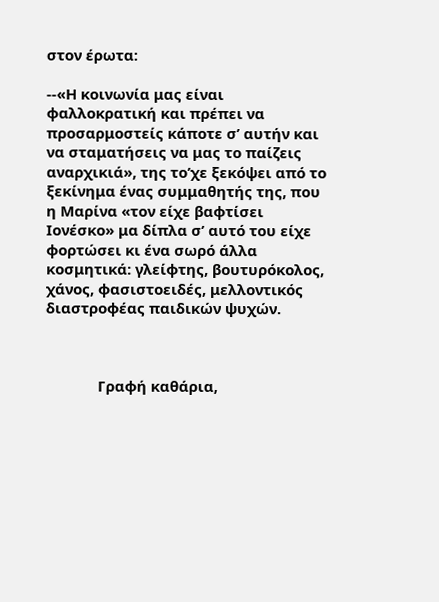στον έρωτα:

--«Η κοινωνία μας είναι φαλλοκρατική και πρέπει να προσαρμοστείς κάποτε σ’ αυτήν και να σταματήσεις να μας το παίζεις αναρχικιά», της το’χε ξεκόψει από το ξεκίνημα ένας συμμαθητής της, που η Μαρίνα «τον είχε βαφτίσει Ιονέσκο» μα δίπλα σ’ αυτό του είχε φορτώσει κι ένα σωρό άλλα κοσμητικά: γλείφτης, βουτυρόκολος, χάνος, φασιστοειδές, μελλοντικός διαστροφέας παιδικών ψυχών.



             Γραφή καθάρια,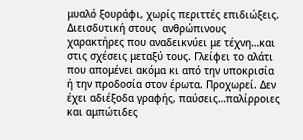μυαλό ξουράφι, χωρίς περιττές επιδιώξεις. Διεισδυτική στους  ανθρώπινους χαρακτήρες που αναδεικνύει με τέχνη…και στις σχέσεις μεταξύ τους. Γλείφει το αλάτι που απομένει ακόμα κι από την υποκρισία ή την προδοσία στον έρωτα. Προχωρεί. Δεν έχει αδιέξοδα γραφής, παύσεις…παλίρροιες και αμπώτιδες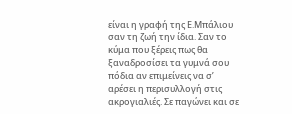είναι η γραφή της Ε.Μπάλιου σαν τη ζωή την ίδια. Σαν το κύμα που ξέρεις πως θα ξαναδροσίσει τα γυμνά σου πόδια αν επιμείνεις να σ’ αρέσει η περισυλλογή στις ακρογιαλιές. Σε παγώνει και σε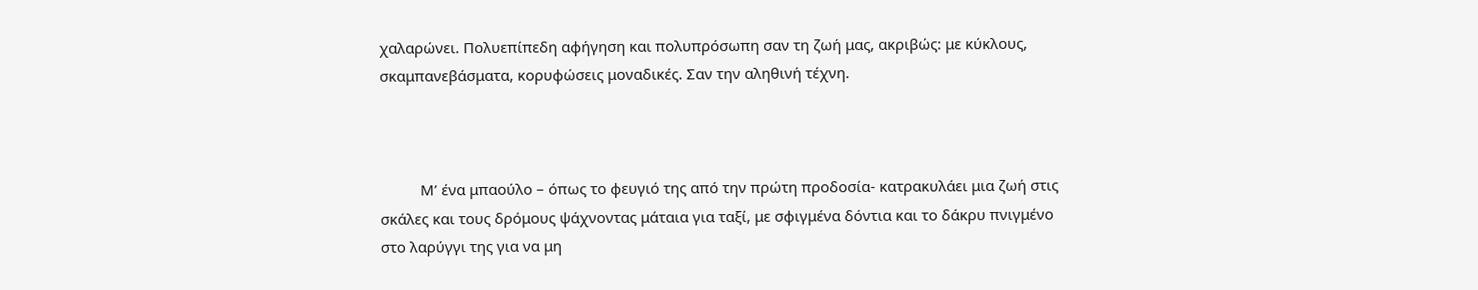χαλαρώνει. Πολυεπίπεδη αφήγηση και πολυπρόσωπη σαν τη ζωή μας, ακριβώς: με κύκλους, σκαμπανεβάσματα, κορυφώσεις μοναδικές. Σαν την αληθινή τέχνη.



          Μ’ ένα μπαούλο – όπως το φευγιό της από την πρώτη προδοσία- κατρακυλάει μια ζωή στις σκάλες και τους δρόμους ψάχνοντας μάταια για ταξί, με σφιγμένα δόντια και το δάκρυ πνιγμένο στο λαρύγγι της για να μη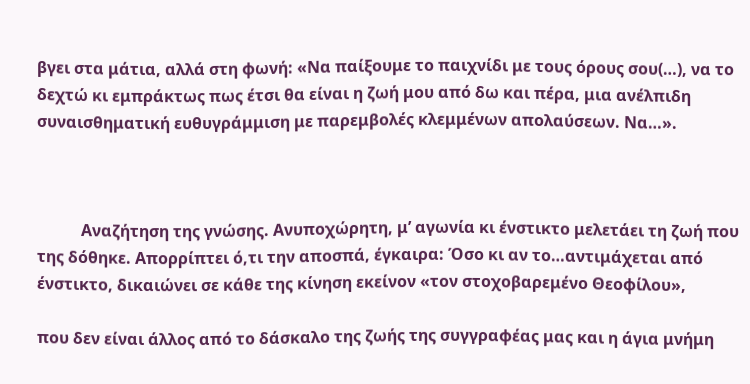βγει στα μάτια, αλλά στη φωνή: «Να παίξουμε το παιχνίδι με τους όρους σου(…), να το δεχτώ κι εμπράκτως πως έτσι θα είναι η ζωή μου από δω και πέρα, μια ανέλπιδη συναισθηματική ευθυγράμμιση με παρεμβολές κλεμμένων απολαύσεων. Να…».



           Αναζήτηση της γνώσης. Ανυποχώρητη, μ’ αγωνία κι ένστικτο μελετάει τη ζωή που της δόθηκε. Απορρίπτει ό,τι την αποσπά, έγκαιρα: Όσο κι αν το…αντιμάχεται από ένστικτο, δικαιώνει σε κάθε της κίνηση εκείνον «τον στοχοβαρεμένο Θεοφίλου»,

που δεν είναι άλλος από το δάσκαλο της ζωής της συγγραφέας μας και η άγια μνήμη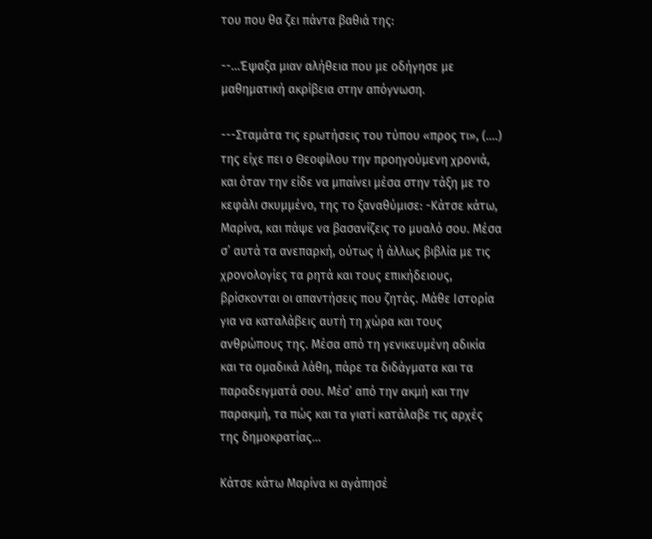του που θα ζει πάντα βαθιά της:

--…Έψαξα μιαν αλήθεια που με οδήγησε με μαθηματική ακρίβεια στην απόγνωση.

---Σταμάτα τις ερωτήσεις του τύπου «προς τι», (….) της είχε πει ο Θεοφίλου την προηγούμενη χρονιά, και όταν την είδε να μπαίνει μέσα στην τάξη με το κεφάλι σκυμμένο, της το ξαναθύμισε: -Κάτσε κάτω, Μαρίνα, και πάψε να βασανίζεις το μυαλό σου. Μέσα σ’ αυτά τα ανεπαρκή, ούτως ή άλλως βιβλία με τις χρονολογίες τα ρητά και τους επικήδειους, βρίσκονται οι απαντήσεις που ζητάς. Μάθε Ιστορία για να καταλάβεις αυτή τη χώρα και τους ανθρώπους της. Μέσα από τη γενικευμένη αδικία και τα ομαδικά λάθη, πάρε τα διδάγματα και τα παραδειγματά σου. Μέσ’ από την ακμή και την παρακμή, τα πώς και τα γιατί κατάλαβε τις αρχές της δημοκρατίας…

Κάτσε κάτω Μαρίνα κι αγάπησέ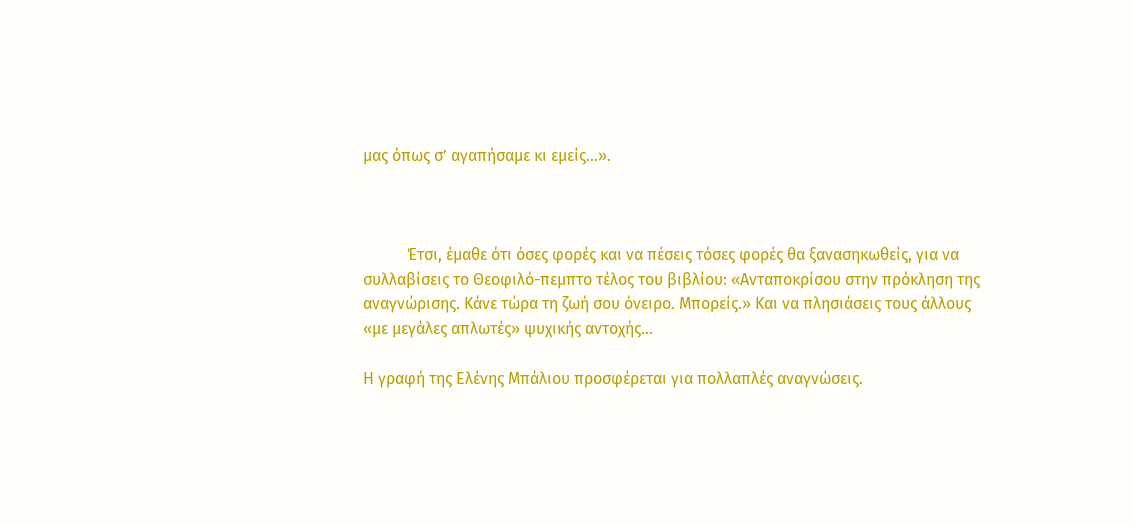μας όπως σ’ αγαπήσαμε κι εμείς…».



           Έτσι, έμαθε ότι όσες φορές και να πέσεις τόσες φορές θα ξανασηκωθείς, για να συλλαβίσεις το Θεοφιλό-πεμπτο τέλος του βιβλίου: «Ανταποκρίσου στην πρόκληση της αναγνώρισης. Κάνε τώρα τη ζωή σου όνειρο. Μπορείς.» Και να πλησιάσεις τους άλλους «με μεγάλες απλωτές» ψυχικής αντοχής…

Η γραφή της Ελένης Μπάλιου προσφέρεται για πολλαπλές αναγνώσεις.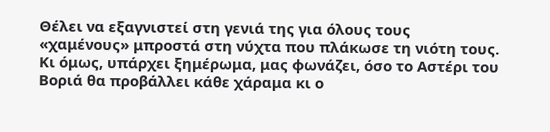Θέλει να εξαγνιστεί στη γενιά της για όλους τους «χαμένους» μπροστά στη νύχτα που πλάκωσε τη νιότη τους. Κι όμως, υπάρχει ξημέρωμα, μας φωνάζει, όσο το Αστέρι του Βοριά θα προβάλλει κάθε χάραμα κι ο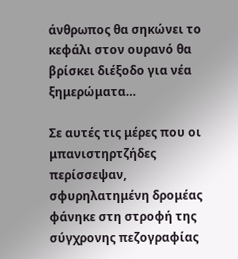άνθρωπος θα σηκώνει το κεφάλι στον ουρανό θα βρίσκει διέξοδο για νέα ξημερώματα…

Σε αυτές τις μέρες που οι μπανιστηρτζήδες περίσσεψαν, σφυρηλατημένη δρομέας φάνηκε στη στροφή της σύγχρονης πεζογραφίας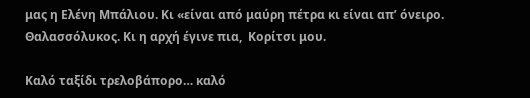μας η Ελένη Μπάλιου. Κι «είναι από μαύρη πέτρα κι είναι απ’ όνειρο. Θαλασσόλυκος. Κι η αρχή έγινε πια,  Κορίτσι μου.

Καλό ταξίδι τρελοβάπορο… καλό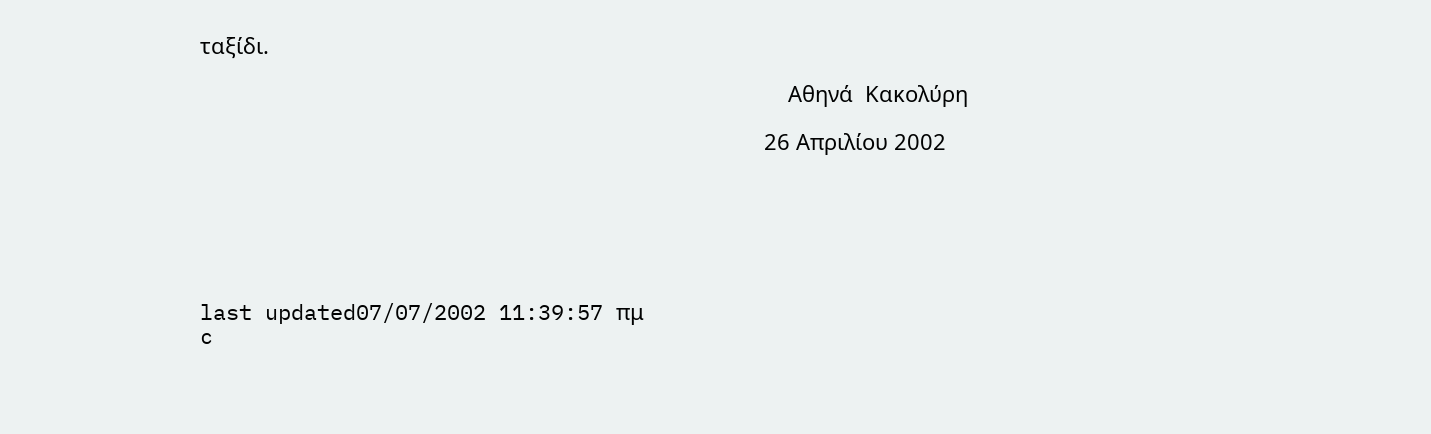ταξίδι.

                                                                                                  Αθηνά  Κακολύρη

                                                                                              26 Απριλίου 2002






last updated07/07/2002 11:39:57 πμ
c